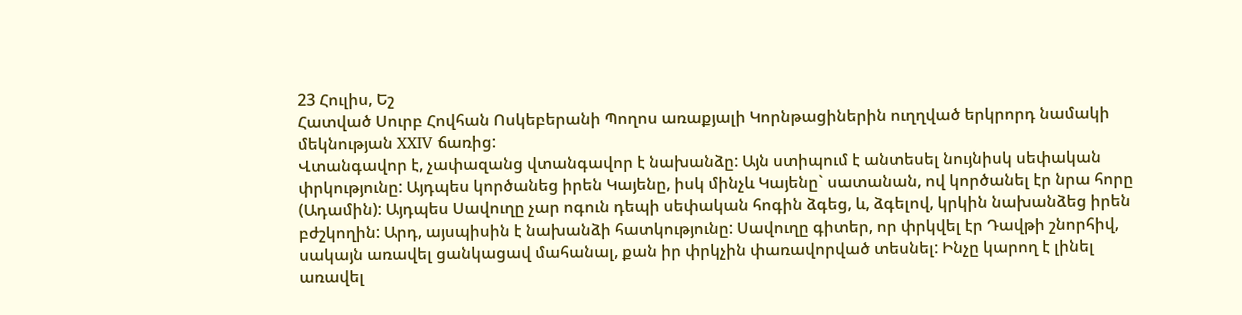23 Հուլիս, Եշ
Հատված Սուրբ Հովհան Ոսկեբերանի Պողոս առաքյալի Կորնթացիներին ուղղված երկրորդ նամակի մեկնության XXIV ճառից:
Վտանգավոր է, չափազանց վտանգավոր է նախանձը: Այն ստիպում է անտեսել նույնիսկ սեփական փրկությունը: Այդպես կործանեց իրեն Կայենը, իսկ մինչև Կայենը` սատանան, ով կործանել էր նրա հորը (Ադամին): Այդպես Սավուղը չար ոգուն դեպի սեփական հոգին ձգեց, և, ձգելով, կրկին նախանձեց իրեն բժշկողին: Արդ, այսպիսին է նախանձի հատկությունը: Սավուղը գիտեր, որ փրկվել էր Դավթի շնորհիվ, սակայն առավել ցանկացավ մահանալ, քան իր փրկչին փառավորված տեսնել: Ինչը կարող է լինել առավել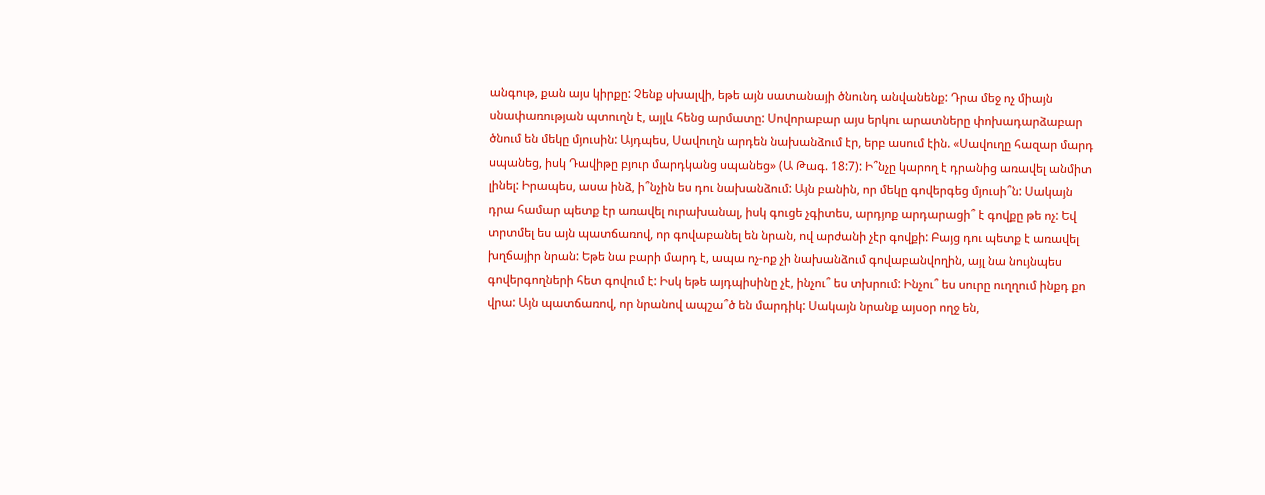անգութ, քան այս կիրքը: Չենք սխալվի, եթե այն սատանայի ծնունդ անվանենք: Դրա մեջ ոչ միայն սնափառության պտուղն է, այլև հենց արմատը: Սովորաբար այս երկու արատները փոխադարձաբար ծնում են մեկը մյուսին: Այդպես, Սավուղն արդեն նախանձում էր, երբ ասում էին. «Սավուղը հազար մարդ սպանեց, իսկ Դավիթը բյուր մարդկանց սպանեց» (Ա Թագ. 18:7): Ի՞նչը կարող է դրանից առավել անմիտ լինել: Իրապես, ասա ինձ, ի՞նչին ես դու նախանձում: Այն բանին, որ մեկը գովերգեց մյուսի՞ն: Սակայն դրա համար պետք էր առավել ուրախանալ, իսկ գուցե չգիտես, արդյոք արդարացի՞ է գովքը թե ոչ: Եվ տրտմել ես այն պատճառով, որ գովաբանել են նրան, ով արժանի չէր գովքի: Բայց դու պետք է առավել խղճայիր նրան: Եթե նա բարի մարդ է, ապա ոչ-ոք չի նախանձում գովաբանվողին, այլ նա նույնպես գովերգողների հետ գովում է: Իսկ եթե այդպիսինը չէ, ինչու՞ ես տխրում: Ինչու՞ ես սուրը ուղղում ինքդ քո վրա: Այն պատճառով, որ նրանով ապշա՞ծ են մարդիկ: Սակայն նրանք այսօր ողջ են,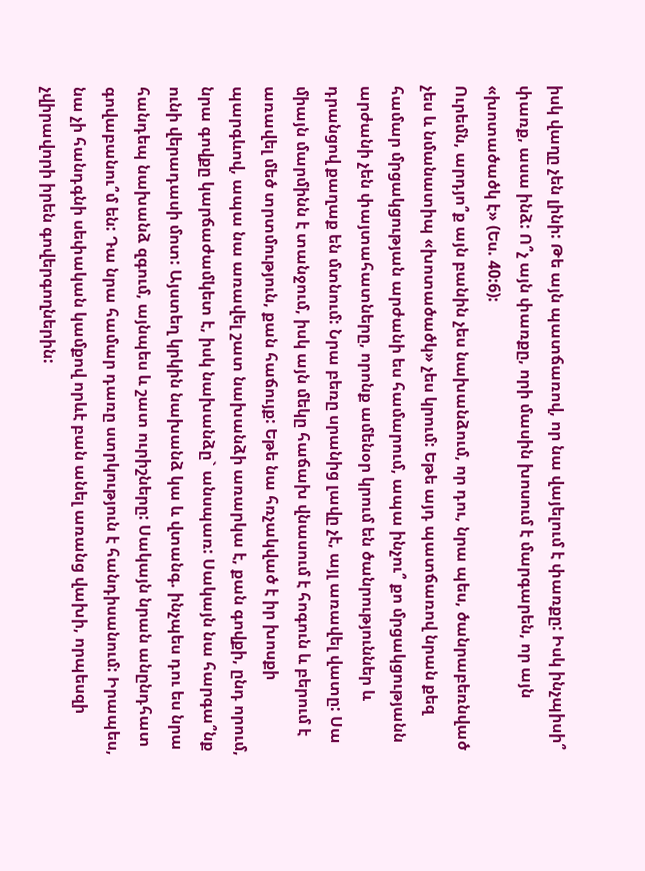իսկ վաղը չեն լինի: Թե այն պատճառով, որ նա վայելում է փառքը: Իսկ ինչպիսի՞ փառք, ասա ինձ: Ո՞չ այն փառքը, որի մասին խոսում է մարգարեն, որ այն «խոտածածկ է» (Ես. 40:6):
Ուրեմն, արդյո՞ք այն բանին չես նախանձում, որ դու, նրա պես, ծանրաբեռնված չես և նմանատիպ «խոտածածկ» չես կրում: Եթե այդ պատճառով նրան քեզ համար մրցակցության արժանի ես համարում, ապա ինչու՞ քո մրցակցությանն արժանի չեն փայտահատները, որոնք ամենօր կրում են ծանրություններ և դրանցով քաղաք են մտնում: Նրա բեռը սրանից լավը չէ, այլ առավել վատը: Սա միայն մարմինն է տանջում, իսկ այն մեկը հաճախ վնասում է հոգուն և բերում է առավել մեծ տրտմություն, քան հաճույք: Եթե նա հռչակված է իր խոսքի պարգևով, ապա նա առավել շատ նախանձի առարկա է, քան գովքի, ընդ որում, նրա գովքը կարճաժամկետ է, իսկ նախանձը` անսպառ: Սակայն նա հարգա՞նք ունի վերադասի մոտ: Այստեղ կրկին նախանձ կա և վտանգ. ինչպես դու ես նրա հանդեպ նախանձ զգում, այնպես և շատ ուրիշները: Սակայն նրան անընդհատ գովաբանու՞մ են: Դա նրա համար դառը ստրկություն է հանդիսանում: Իրապես, նա չի հանդգնի սեփական կամքով որևէ բան անել առանց վախի, որպեսզի չվիրավորի իրեն գովերգողներին: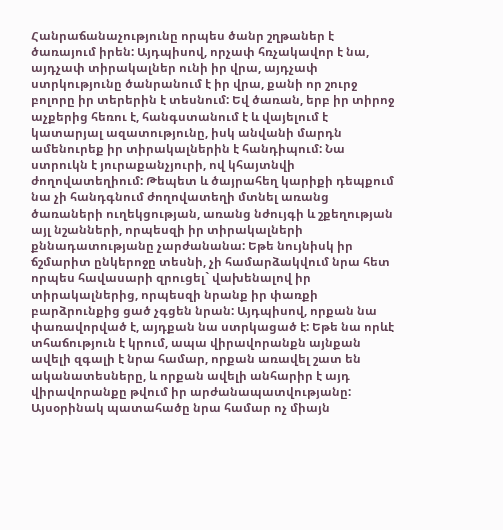Հանրաճանաչությունը որպես ծանր շղթաներ է ծառայում իրեն: Այդպիսով, որչափ հռչակավոր է նա, այդչափ տիրակալներ ունի իր վրա, այդչափ ստրկությունը ծանրանում է իր վրա, քանի որ շուրջ բոլորը իր տերերին է տեսնում: Եվ ծառան, երբ իր տիրոջ աչքերից հեռու է, հանգստանում է և վայելում է կատարյալ ազատությունը, իսկ անվանի մարդն ամենուրեք իր տիրակալներին է հանդիպում: Նա ստրուկն է յուրաքանչյուրի, ով կհայտնվի ժողովատեղիում: Թեպետ և ծայրահեղ կարիքի դեպքում նա չի հանդգնում ժողովատեղի մտնել առանց ծառաների ուղեկցության, առանց նժույգի և շքեղության այլ նշանների, որպեսզի իր տիրակալների քննադատությանը չարժանանա: Եթե նույնիսկ իր ճշմարիտ ընկերոջը տեսնի, չի համարձակվում նրա հետ որպես հավասարի զրուցել` վախենալով իր տիրակալներից, որպեսզի նրանք իր փառքի բարձրունքից ցած չգցեն նրան: Այդպիսով, որքան նա փառավորված է, այդքան նա ստրկացած է: Եթե նա որևէ տհաճություն է կրում, ապա վիրավորանքն այնքան ավելի զգալի է նրա համար, որքան առավել շատ են ականատեսները, և որքան ավելի անհարիր է այդ վիրավորանքը թվում իր արժանապատվությանը: Այսօրինակ պատահածը նրա համար ոչ միայն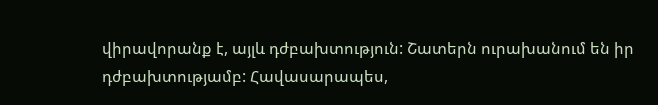վիրավորանք է, այլև դժբախտություն: Շատերն ուրախանում են իր դժբախտությամբ: Հավասարապես,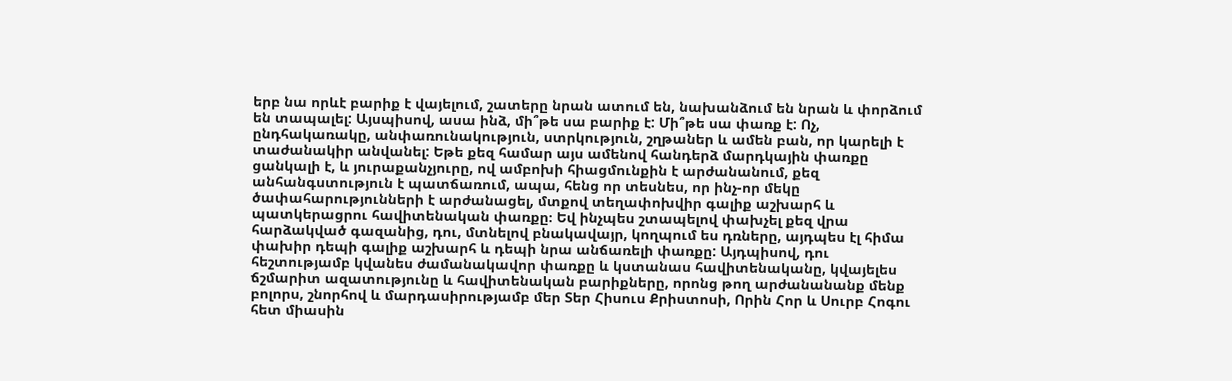երբ նա որևէ բարիք է վայելում, շատերը նրան ատում են, նախանձում են նրան և փորձում են տապալել: Այսպիսով, ասա ինձ, մի՞թե սա բարիք է: Մի՞թե սա փառք է: Ոչ, ընդհակառակը, անփառունակություն, ստրկություն, շղթաներ և ամեն բան, որ կարելի է տաժանակիր անվանել: Եթե քեզ համար այս ամենով հանդերձ մարդկային փառքը ցանկալի է, և յուրաքանչյուրը, ով ամբոխի հիացմունքին է արժանանում, քեզ անհանգստություն է պատճառում, ապա, հենց որ տեսնես, որ ինչ-որ մեկը ծափահարությունների է արժանացել, մտքով տեղափոխվիր գալիք աշխարհ և պատկերացրու հավիտենական փառքը։ Եվ ինչպես շտապելով փախչել քեզ վրա հարձակված գազանից, դու, մտնելով բնակավայր, կողպում ես դռները, այդպես էլ հիմա փախիր դեպի գալիք աշխարհ և դեպի նրա անճառելի փառքը: Այդպիսով, դու հեշտությամբ կվանես ժամանակավոր փառքը և կստանաս հավիտենականը, կվայելես ճշմարիտ ազատությունը և հավիտենական բարիքները, որոնց թող արժանանանք մենք բոլորս, շնորհով և մարդասիրությամբ մեր Տեր Հիսուս Քրիստոսի, Որին Հոր և Սուրբ Հոգու հետ միասին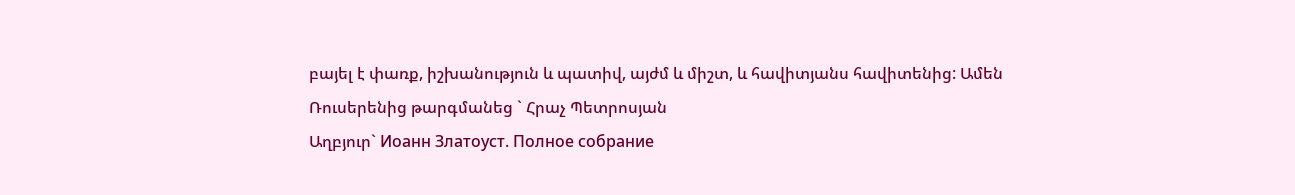բայել է փառք, իշխանություն և պատիվ, այժմ և միշտ, և հավիտյանս հավիտենից: Ամեն
Ռուսերենից թարգմանեց ` Հրաչ Պետրոսյան
Աղբյուր` Иоанн Златоуст. Полное собрание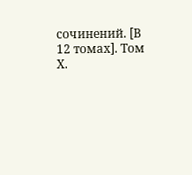сочинений. [В 12 томах]. Том Х.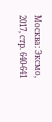Москва: Эксмо, 2017, стр. 640-641